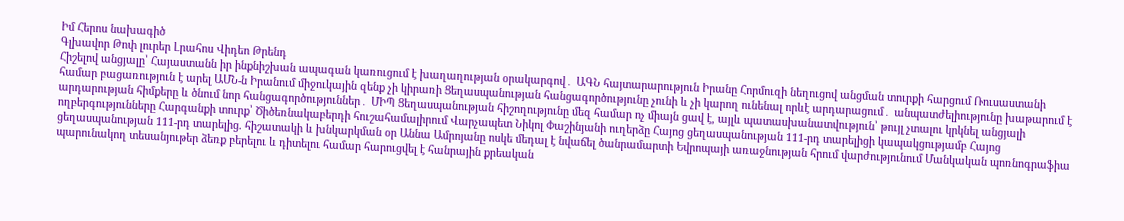Իմ Հերոս նախագիծ
Գլխավոր Թոփ լուրեր Լրահոս Վիդեո Թրենդ
Հիշելով անցյալը՝ Հայաստանն իր ինքնիշխան ապագան կառուցում է խաղաղության օրակարգով․ ԱԳՆ հայտարարություն Իրանը Հորմուզի նեղուցով անցման տուրքի հարցում Ռուսաստանի համար բացառություն է արել ԱՄՆ-ն Իրանում միջուկային զենք չի կիրառի Ցեղասպանության հանցագործությունը չունի և չի կարող ունենալ որևէ արդարացում․ անպատժելիությունը խաթարում է արդարության հիմքերը և ծնում նոր հանցագործություններ․ ՄԻՊ Ցեղասպանության հիշողությունը մեզ համար ոչ միայն ցավ է, այլև պատասխանատվություն՝ թույլ չտալու կրկնել անցյալի ողբերգությունները Հարգանքի տուրք՝ Ծիծեռնակաբերդի հուշահամալիրում Վարչապետ Նիկոլ Փաշինյանի ուղերձը Հայոց ցեղասպանության 111-րդ տարելիցի կապակցությամբ Հայոց ցեղասպանության 111-րդ տարելից. հիշատակի և խնկարկման օր Աննա Ամրոյանը ոսկե մեդալ է նվաճել ծանրամարտի Եվրոպայի առաջնության հրում վարժությունում Մանկական պոռնոգրաֆիա պարունակող տեսանյութեր ձեռք բերելու և դիտելու համար հարուցվել է հանրային քրեական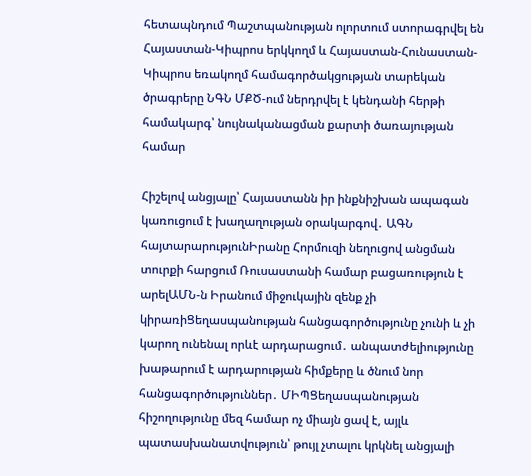հետապնդում Պաշտպանության ոլորտում ստորագրվել են Հայաստան-Կիպրոս երկկողմ և Հայաստան-Հունաստան-Կիպրոս եռակողմ համագործակցության տարեկան ծրագրերը ՆԳՆ ՄՔԾ-ում ներդրվել է կենդանի հերթի համակարգ՝ նույնականացման քարտի ծառայության համար

Հիշելով անցյալը՝ Հայաստանն իր ինքնիշխան ապագան կառուցում է խաղաղության օրակարգով․ ԱԳՆ հայտարարությունԻրանը Հորմուզի նեղուցով անցման տուրքի հարցում Ռուսաստանի համար բացառություն է արելԱՄՆ-ն Իրանում միջուկային զենք չի կիրառիՑեղասպանության հանցագործությունը չունի և չի կարող ունենալ որևէ արդարացում․ անպատժելիությունը խաթարում է արդարության հիմքերը և ծնում նոր հանցագործություններ․ ՄԻՊՑեղասպանության հիշողությունը մեզ համար ոչ միայն ցավ է, այլև պատասխանատվություն՝ թույլ չտալու կրկնել անցյալի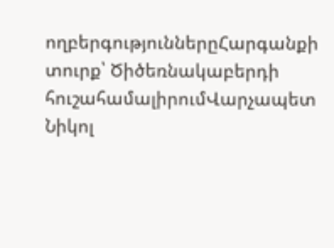ողբերգություններըՀարգանքի տուրք՝ Ծիծեռնակաբերդի հուշահամալիրումՎարչապետ Նիկոլ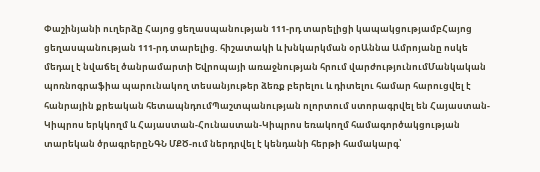Փաշինյանի ուղերձը Հայոց ցեղասպանության 111-րդ տարելիցի կապակցությամբՀայոց ցեղասպանության 111-րդ տարելից. հիշատակի և խնկարկման օրԱննա Ամրոյանը ոսկե մեդալ է նվաճել ծանրամարտի Եվրոպայի առաջնության հրում վարժությունումՄանկական պոռնոգրաֆիա պարունակող տեսանյութեր ձեռք բերելու և դիտելու համար հարուցվել է հանրային քրեական հետապնդումՊաշտպանության ոլորտում ստորագրվել են Հայաստան-Կիպրոս երկկողմ և Հայաստան-Հունաստան-Կիպրոս եռակողմ համագործակցության տարեկան ծրագրերըՆԳՆ ՄՔԾ-ում ներդրվել է կենդանի հերթի համակարգ՝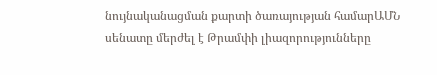նույնականացման քարտի ծառայության համարԱՄՆ սենատը մերժել է Թրամփի լիազորությունները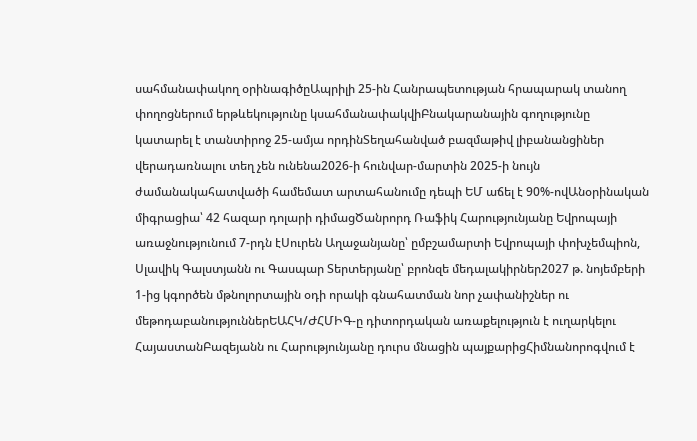սահմանափակող օրինագիծըԱպրիլի 25-ին Հանրապետության հրապարակ տանող փողոցներում երթևեկությունը կսահմանափակվիԲնակարանային գողությունը կատարել է տանտիրոջ 25-ամյա որդինՏեղահանված բազմաթիվ լիբանանցիներ վերադառնալու տեղ չեն ունենա2026-ի հունվար-մարտին 2025-ի նույն ժամանակահատվածի համեմատ արտահանումը դեպի ԵՄ աճել է 90%-ովԱնօրինական միգրացիա՝ 42 հազար դոլարի դիմացԾանրորդ Ռաֆիկ Հարությունյանը Եվրոպայի առաջնությունում 7-րդն էՍուրեն Աղաջանյանը՝ ըմբշամարտի Եվրոպայի փոխչեմպիոն, Սլավիկ Գալստյանն ու Գասպար Տերտերյանը՝ բրոնզե մեդալակիրներ2027 թ. նոյեմբերի 1-ից կգործեն մթնոլորտային օդի որակի գնահատման նոր չափանիշներ ու մեթոդաբանություններԵԱՀԿ/ԺՀՄԻԳ-ը դիտորդական առաքելություն է ուղարկելու ՀայաստանԲազեյանն ու Հարությունյանը դուրս մնացին պայքարիցՀիմնանորոգվում է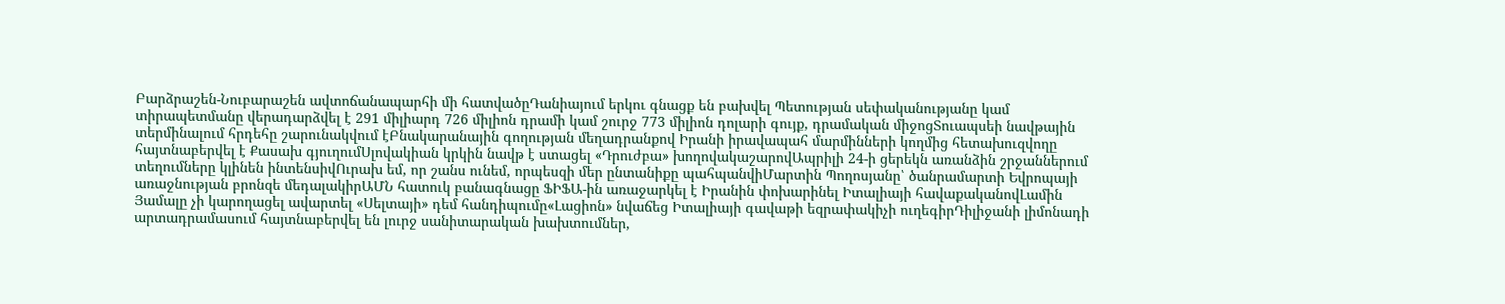Բարձրաշեն-Նուբարաշեն ավտոճանապարհի մի հատվածըԴանիայում երկու գնացք են բախվել Պետության սեփականությանը կամ տիրապետմանը վերադարձվել է 291 միլիարդ 726 միլիոն դրամի կամ շուրջ 773 միլիոն դոլարի գույք, դրամական միջոցՏուապսեի նավթային տերմինալում հրդեհը շարունակվում էԲնակարանային գողության մեղադրանքով Իրանի իրավապահ մարմինների կողմից հետախուզվողը հայտնաբերվել է Քասախ գյուղումՍլովակիան կրկին նավթ է ստացել «Դրուժբա» խողովակաշարովԱպրիլի 24-ի ցերեկն առանձին շրջաններում տեղումները կլինեն ինտենսիվՈւրախ եմ, որ շանս ունեմ, որպեսզի մեր ընտանիքը պահպանվիՄարտին Պողոսյանը՝ ծանրամարտի Եվրոպայի առաջնության բրոնզե մեդալակիրԱՄՆ հատուկ բանագնացը ՖԻՖԱ-ին առաջարկել է Իրանին փոխարինել Իտալիայի հավաքականովԼամին Յամալը չի կարողացել ավարտել «Սելտայի» դեմ հանդիպումը«Լացիոն» նվաճեց Իտալիայի գավաթի եզրափակիչի ուղեգիրԴիլիջանի լիմոնադի արտադրամասում հայտնաբերվել են լուրջ սանիտարական խախտումներ,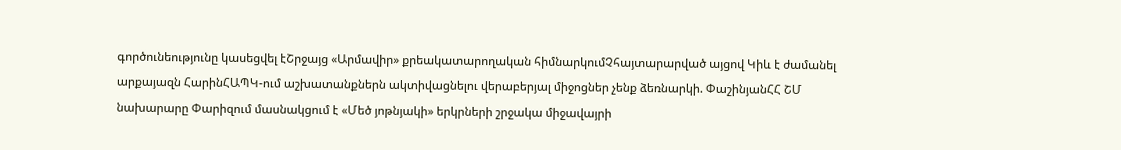գործունեությունը կասեցվել էՇրջայց «Արմավիր» քրեակատարողական հիմնարկումՉհայտարարված այցով Կիև է ժամանել արքայազն ՀարինՀԱՊԿ-ում աշխատանքներն ակտիվացնելու վերաբերյալ միջոցներ չենք ձեռնարկի. ՓաշինյանՀՀ ՇՄ նախարարը Փարիզում մասնակցում է «Մեծ յոթնյակի» երկրների շրջակա միջավայրի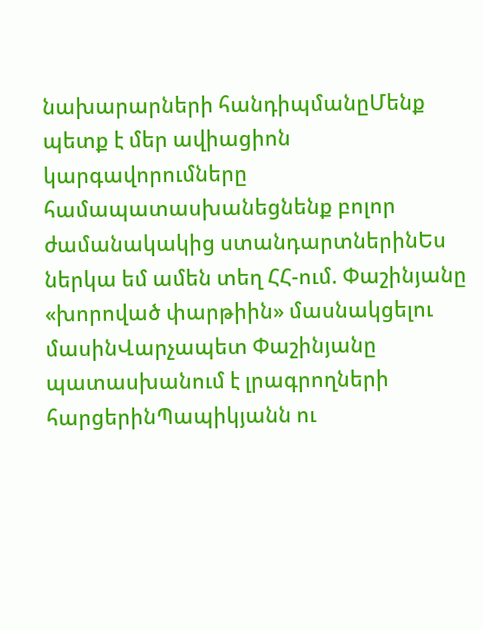նախարարների հանդիպմանըՄենք պետք է մեր ավիացիոն կարգավորումները համապատասխանեցնենք բոլոր ժամանակակից ստանդարտներինԵս ներկա եմ ամեն տեղ ՀՀ-ում. Փաշինյանը «խորոված փարթիին» մասնակցելու մասինՎարչապետ Փաշինյանը պատասխանում է լրագրողների հարցերինՊապիկյանն ու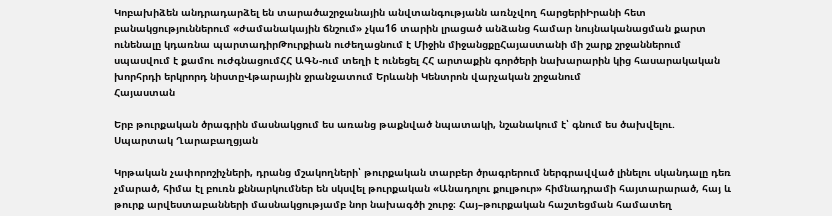Կոբախիձեն անդրադարձել են տարածաշրջանային անվտանգությանն առնչվող հարցերիԻրանի հետ բանակցություններում «ժամանակային ճնշում» չկա16 տարին լրացած անձանց համար նույնականացման քարտ ունենալը կդառնա պարտադիրԹուրքիան ուժեղացնում է Միջին միջանցքըՀայաստանի մի շարք շրջաններում սպասվում է քամու ուժգնացումՀՀ ԱԳՆ-ում տեղի է ունեցել ՀՀ արտաքին գործերի նախարարին կից հասարակական խորհրդի երկրորդ նիստըՎթարային ջրանջատում Երևանի Կենտրոն վարչական շրջանում
Հայաստան

Երբ թուրքական ծրագրին մասնակցում ես առանց թաքնված նպատակի, նշանակում է՝ գնում ես ծախվելու. Սպարտակ Ղարաբաղցյան

Կրթական չափորոշիչների, դրանց մշակողների՝ թուրքական տարբեր ծրագրերում ներգրավված լինելու սկանդալը դեռ չմարած, հիմա էլ բուռն քննարկումներ են սկսվել թուրքական «Անադոլու քուլթուր» հիմնադրամի հայտարարած, հայ և թուրք արվեստաբանների մասնակցությամբ նոր նախագծի շուրջ։ Հայ–թուրքական հաշտեցման համատեղ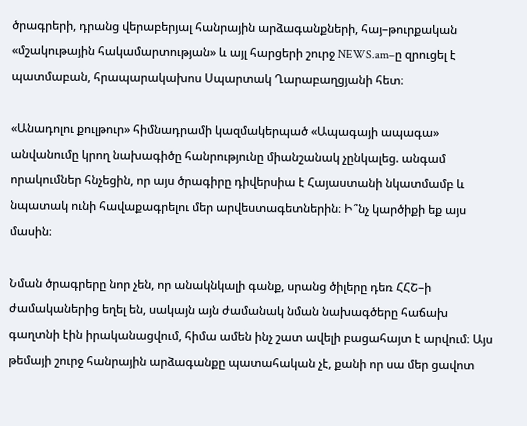ծրագրերի, դրանց վերաբերյալ հանրային արձագանքների, հայ–թուրքական «մշակութային հակամարտության» և այլ հարցերի շուրջ NEWS.am–ը զրուցել է պատմաբան, հրապարակախոս Սպարտակ Ղարաբաղցյանի հետ։

«Անադոլու քուլթուր» հիմնադրամի կազմակերպած «Ապագայի ապագա» անվանումը կրող նախագիծը հանրությունը միանշանակ չընկալեց. անգամ որակումներ հնչեցին, որ այս ծրագիրը դիվերսիա է Հայաստանի նկատմամբ և նպատակ ունի հավաքագրելու մեր արվեստագետներին։ Ի՞նչ կարծիքի եք այս մասին։

Նման ծրագրերը նոր չեն, որ անակնկալի գանք, սրանց ծիլերը դեռ ՀՀՇ–ի ժամականերից եղել են, սակայն այն ժամանակ նման նախագծերը հաճախ գաղտնի էին իրականացվում, հիմա ամեն ինչ շատ ավելի բացահայտ է արվում։ Այս թեմայի շուրջ հանրային արձագանքը պատահական չէ, քանի որ սա մեր ցավոտ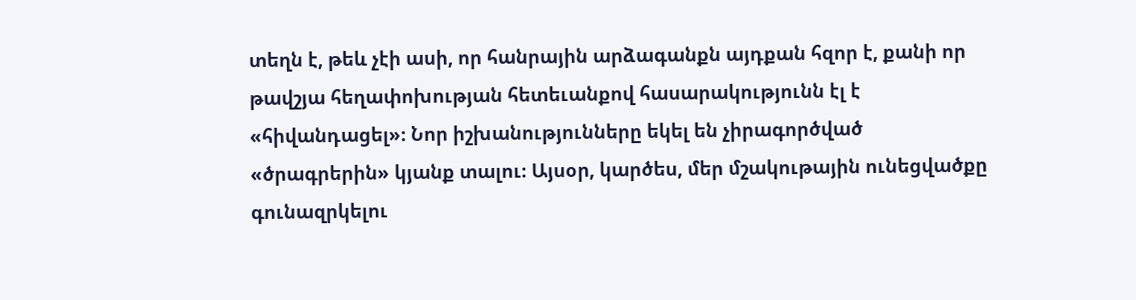տեղն է, թեև չէի ասի, որ հանրային արձագանքն այդքան հզոր է, քանի որ թավշյա հեղափոխության հետեւանքով հասարակությունն էլ է «հիվանդացել»։ Նոր իշխանությունները եկել են չիրագործված «ծրագրերին» կյանք տալու։ Այսօր, կարծես, մեր մշակութային ունեցվածքը գունազրկելու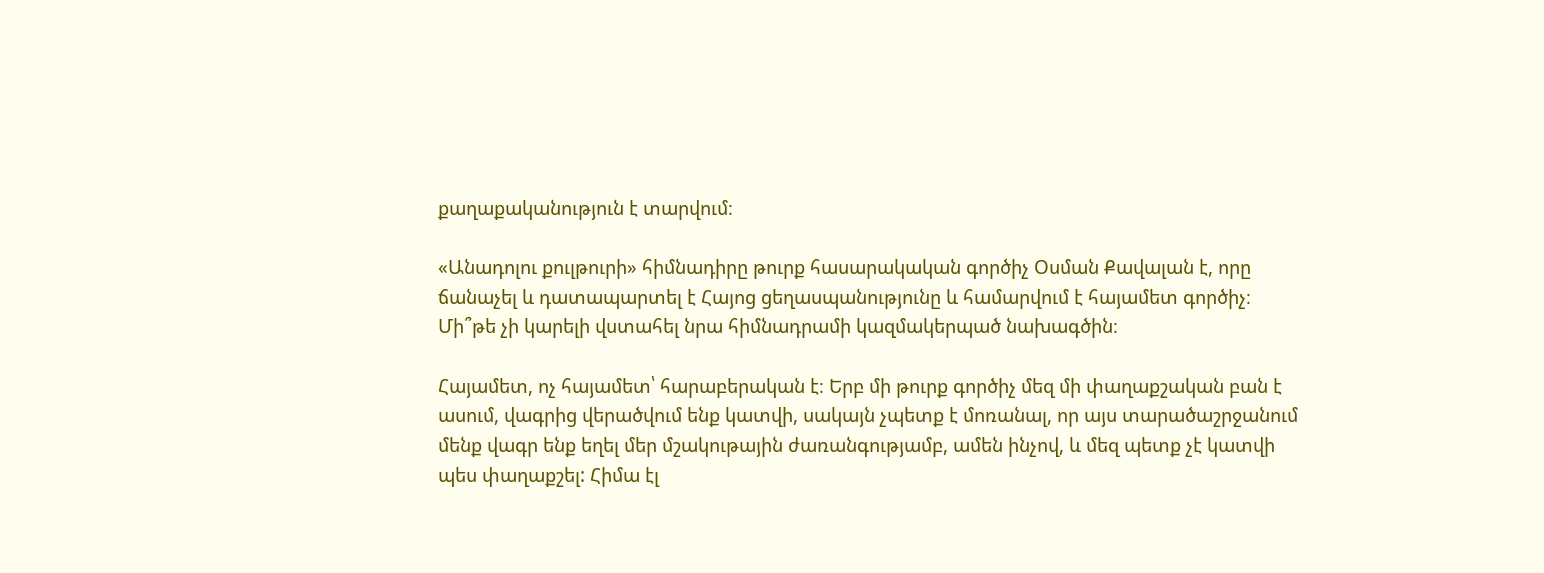քաղաքականություն է տարվում։

«Անադոլու քուլթուրի» հիմնադիրը թուրք հասարակական գործիչ Օսման Քավալան է, որը ճանաչել և դատապարտել է Հայոց ցեղասպանությունը և համարվում է հայամետ գործիչ։ Մի՞թե չի կարելի վստահել նրա հիմնադրամի կազմակերպած նախագծին։

Հայամետ, ոչ հայամետ՝ հարաբերական է։ Երբ մի թուրք գործիչ մեզ մի փաղաքշական բան է ասում, վագրից վերածվում ենք կատվի, սակայն չպետք է մոռանալ, որ այս տարածաշրջանում մենք վագր ենք եղել մեր մշակութային ժառանգությամբ, ամեն ինչով, և մեզ պետք չէ կատվի պես փաղաքշել: Հիմա էլ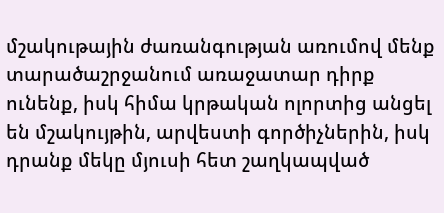մշակութային ժառանգության առումով մենք տարածաշրջանում առաջատար դիրք ունենք, իսկ հիմա կրթական ոլորտից անցել են մշակույթին, արվեստի գործիչներին, իսկ դրանք մեկը մյուսի հետ շաղկապված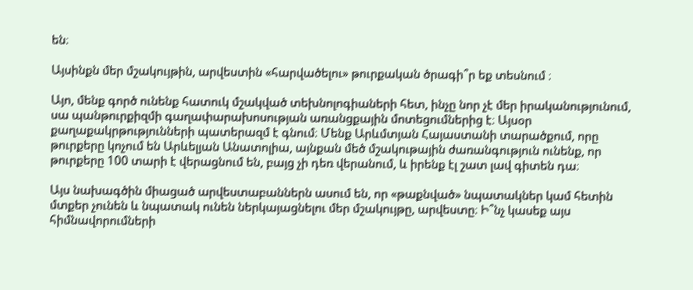են։

Այսինքն մեր մշակույթին, արվեստին «հարվածելու» թուրքական ծրագի՞ր եք տեսնում ։

Այո, մենք գործ ունենք հատուկ մշակված տեխնոլոգիաների հետ, ինչը նոր չէ մեր իրականությունում, սա պանթուրքիզմի գաղափարախոսության առանցքային մոտեցումներից է։ Այսօր քաղաքակրթությունների պատերազմ է գնում։ Մենք Արևմտյան Հայաստանի տարածքում, որը թուրքերը կոչում են Արևելյան Անատոլիա, այնքան մեծ մշակութային ժառանգություն ունենք, որ թուրքերը 100 տարի է վերացնում են, բայց չի դեռ վերանում, և իրենք էլ շատ լավ գիտեն դա։

Այս նախագծին միացած արվեստաբաններն ասում են, որ «թաքնված» նպատակներ կամ հետին մտքեր չունեն և նպատակ ունեն ներկայացնելու մեր մշակույթը, արվեստը։ Ի՞նչ կասեք այս հիմնավորումների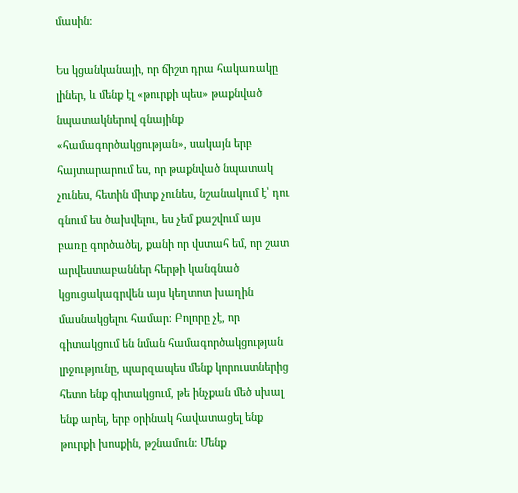մասին։

Ես կցանկանայի, որ ճիշտ դրա հակառակը լիներ, և մենք էլ «թուրքի պես» թաքնված նպատակներով գնայինք «համագործակցության», սակայն երբ հայտարարում ես, որ թաքնված նպատակ չունես, հետին միտք չունես, նշանակում է՝ դու գնում ես ծախվելու, ես չեմ քաշվում այս բառը գործածել, քանի որ վստահ եմ, որ շատ արվեստաբաններ հերթի կանգնած կցուցակագրվեն այս կեղտոտ խաղին մասնակցելու համար։ Բոլորը չէ, որ գիտակցում են նման համագործակցության լրջությունը, պարզապես մենք կորուստներից հետո ենք գիտակցում, թե ինչքան մեծ սխալ ենք արել, երբ օրինակ հավատացել ենք թուրքի խոսքին, թշնամուն։ Մենք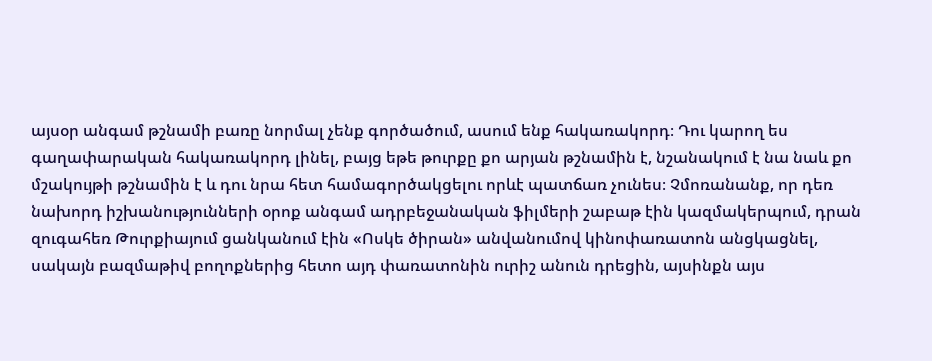այսօր անգամ թշնամի բառը նորմալ չենք գործածում, ասում ենք հակառակորդ։ Դու կարող ես գաղափարական հակառակորդ լինել, բայց եթե թուրքը քո արյան թշնամին է, նշանակում է նա նաև քո մշակույթի թշնամին է և դու նրա հետ համագործակցելու որևէ պատճառ չունես։ Չմոռանանք, որ դեռ նախորդ իշխանությունների օրոք անգամ ադրբեջանական ֆիլմերի շաբաթ էին կազմակերպում, դրան զուգահեռ Թուրքիայում ցանկանում էին «Ոսկե ծիրան» անվանումով կինոփառատոն անցկացնել, սակայն բազմաթիվ բողոքներից հետո այդ փառատոնին ուրիշ անուն դրեցին, այսինքն այս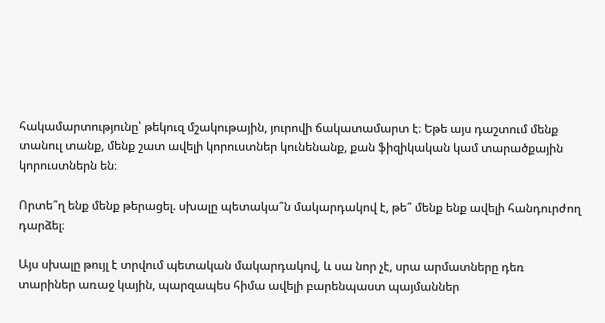հակամարտությունը՝ թեկուզ մշակութային, յուրովի ճակատամարտ է։ Եթե այս դաշտում մենք տանուլ տանք, մենք շատ ավելի կորուստներ կունենանք, քան ֆիզիկական կամ տարածքային կորուստներն են։

Որտե՞ղ ենք մենք թերացել. սխալը պետակա՞ն մակարդակով է, թե՞ մենք ենք ավելի հանդուրժող դարձել։

Այս սխալը թույլ է տրվում պետական մակարդակով, և սա նոր չէ, սրա արմատները դեռ տարիներ առաջ կային, պարզապես հիմա ավելի բարենպաստ պայմաններ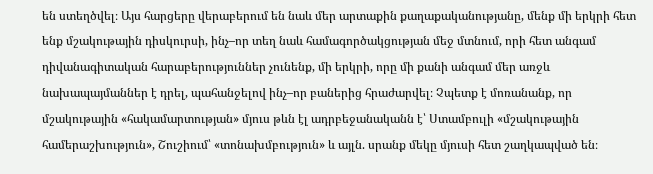են ստեղծվել։ Այս հարցերը վերաբերում են նաև մեր արտաքին քաղաքականությանը, մենք մի երկրի հետ ենք մշակութային դիսկուրսի, ինչ–որ տեղ նաև համագործակցության մեջ մտնում, որի հետ անգամ դիվանագիտական հարաբերություններ չունենք, մի երկրի, որը մի քանի անգամ մեր առջև նախապայմաններ է դրել, պահանջելով ինչ–որ բաներից հրաժարվել։ Չպետք է մոռանանք, որ մշակութային «հակամարտության» մյուս թևն էլ ադրբեջանականն է՝ Ստամբուլի «մշակութային համերաշխություն», Շուշիում՝ «տոնախմբություն» և այլն. սրանք մեկը մյուսի հետ շաղկապված են։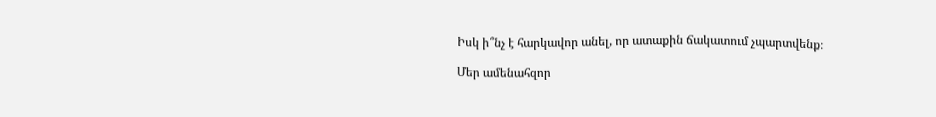Իսկ ի՞նչ է հարկավոր անել, որ ատաքին ճակատում չպարտվենք։

Մեր ամենահզոր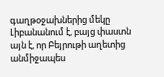գաղթօջախներից մեկը Լիբանանում է, բայց փաստն այն է, որ Բեյրութի աղետից անմիջապես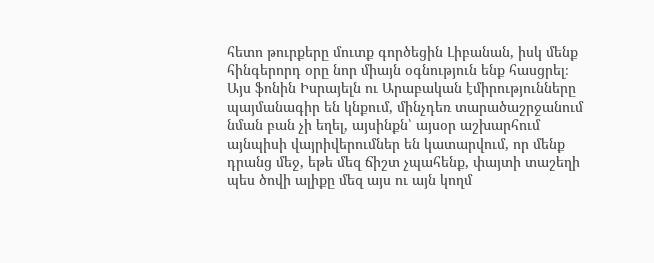հետո թուրքերը մուտք գործեցին Լիբանան, իսկ մենք հինգերորդ օրը նոր միայն օգնություն ենք հասցրել։ Այս ֆոնին Իսրայելն ու Արաբական էմիրությունները պայմանագիր են կնքում, մինչդեռ տարածաշրջանում նման բան չի եղել, այսինքն՝ այսօր աշխարհում այնպիսի վայրիվերումներ են կատարվում, որ մենք դրանց մեջ, եթե մեզ ճիշտ չպահենք, փայտի տաշեղի պես ծովի ալիքը մեզ այս ու այն կողմ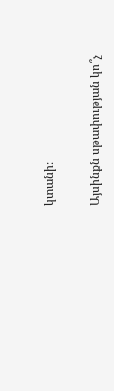կտանի։

Այսինքն սթափության կո՞չ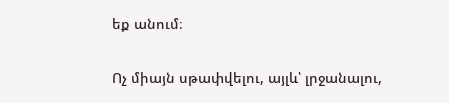եք անում։

Ոչ միայն սթափվելու, այլև՝ լրջանալու,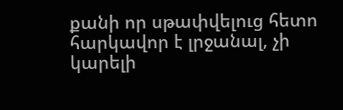քանի որ սթափվելուց հետո հարկավոր է լրջանալ, չի կարելի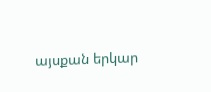այսքան երկար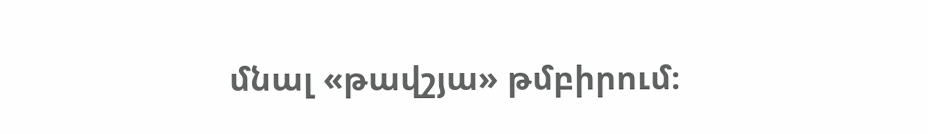մնալ «թավշյա» թմբիրում։